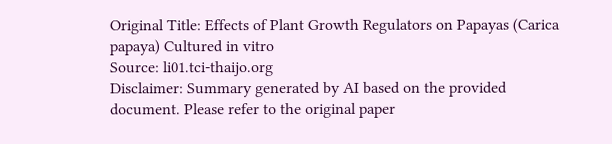Original Title: Effects of Plant Growth Regulators on Papayas (Carica papaya) Cultured in vitro
Source: li01.tci-thaijo.org
Disclaimer: Summary generated by AI based on the provided document. Please refer to the original paper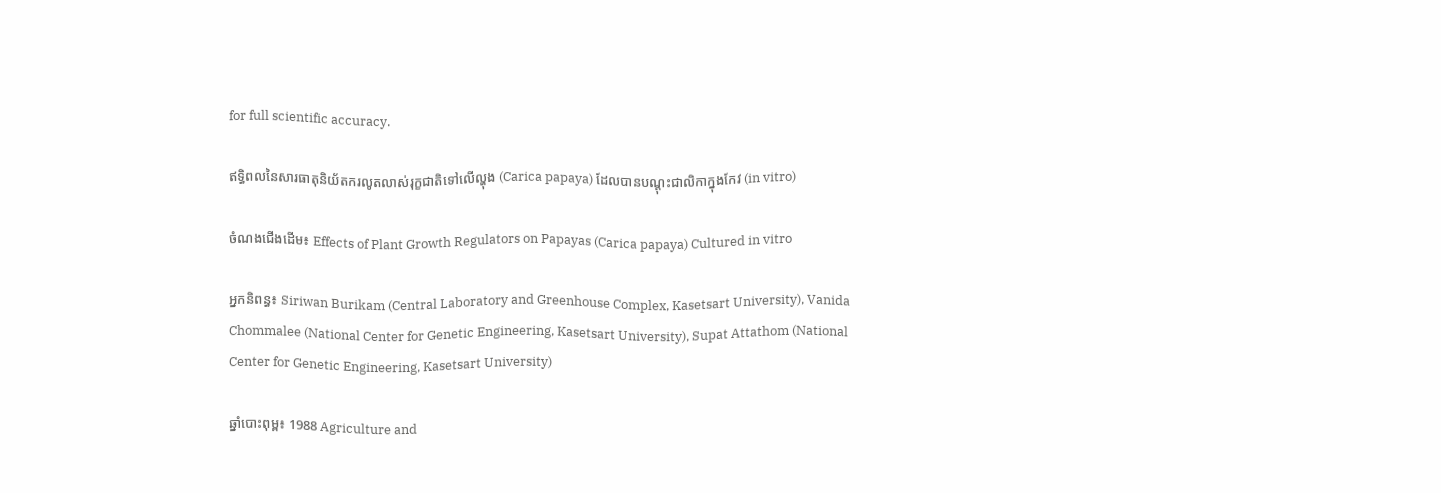for full scientific accuracy.

ឥទ្ធិពលនៃសារធាតុនិយ័តករលូតលាស់រុក្ខជាតិទៅលើល្ហុង (Carica papaya) ដែលបានបណ្តុះជាលិកាក្នុងកែវ (in vitro)

ចំណងជើងដើម៖ Effects of Plant Growth Regulators on Papayas (Carica papaya) Cultured in vitro

អ្នកនិពន្ធ៖ Siriwan Burikam (Central Laboratory and Greenhouse Complex, Kasetsart University), Vanida Chommalee (National Center for Genetic Engineering, Kasetsart University), Supat Attathom (National Center for Genetic Engineering, Kasetsart University)

ឆ្នាំបោះពុម្ព៖ 1988 Agriculture and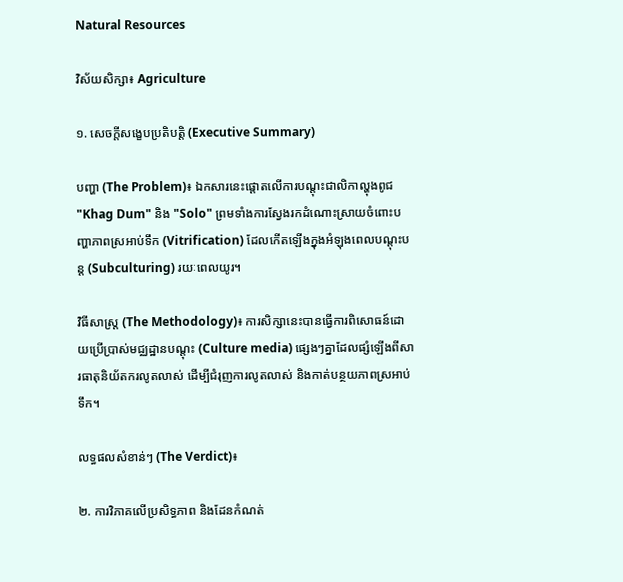Natural Resources

វិស័យសិក្សា៖ Agriculture

១. សេចក្តីសង្ខេបប្រតិបត្តិ (Executive Summary)

បញ្ហា (The Problem)៖ ឯកសារនេះផ្តោតលើការបណ្តុះជាលិកាល្ហុងពូជ "Khag Dum" និង "Solo" ព្រមទាំងការស្វែងរកដំណោះស្រាយចំពោះបញ្ហាភាពស្រអាប់ទឹក (Vitrification) ដែលកើតឡើងក្នុងអំឡុងពេលបណ្តុះបន្ត (Subculturing) រយៈពេលយូរ។

វិធីសាស្ត្រ (The Methodology)៖ ការសិក្សានេះបានធ្វើការពិសោធន៍ដោយប្រើប្រាស់មជ្ឈដ្ឋានបណ្តុះ (Culture media) ផ្សេងៗគ្នាដែលផ្សំឡើងពីសារធាតុនិយ័តករលូតលាស់ ដើម្បីជំរុញការលូតលាស់ និងកាត់បន្ថយភាពស្រអាប់ទឹក។

លទ្ធផលសំខាន់ៗ (The Verdict)៖

២. ការវិភាគលើប្រសិទ្ធភាព និងដែនកំណត់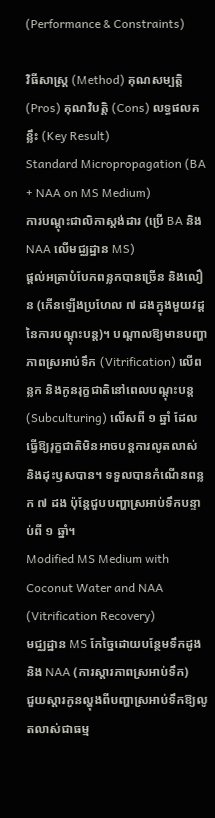(Performance & Constraints)

វិធីសាស្ត្រ (Method) គុណសម្បត្តិ (Pros) គុណវិបត្តិ (Cons) លទ្ធផលគន្លឹះ (Key Result)
Standard Micropropagation (BA + NAA on MS Medium)
ការបណ្តុះជាលិកាស្តង់ដារ (ប្រើ BA និង NAA លើមជ្ឈដ្ឋាន MS)
ផ្តល់អត្រាបំបែកពន្លកបានច្រើន និងលឿន (កើនឡើងប្រហែល ៧ ដងក្នុងមួយវដ្តនៃការបណ្តុះបន្ត)។ បណ្តាលឱ្យមានបញ្ហាភាពស្រអាប់ទឹក (Vitrification) លើពន្លក និងកូនរុក្ខជាតិនៅពេលបណ្តុះបន្ត (Subculturing) លើសពី ១ ឆ្នាំ ដែលធ្វើឱ្យរុក្ខជាតិមិនអាចបន្តការលូតលាស់ និងដុះឫសបាន។ ទទួលបានកំណើនពន្លក ៧ ដង ប៉ុន្តែជួបបញ្ហាស្រអាប់ទឹកបន្ទាប់ពី ១ ឆ្នាំ។
Modified MS Medium with Coconut Water and NAA (Vitrification Recovery)
មជ្ឈដ្ឋាន MS កែច្នៃដោយបន្ថែមទឹកដូង និង NAA (ការស្តារភាពស្រអាប់ទឹក)
ជួយស្តារកូនល្ហុងពីបញ្ហាស្រអាប់ទឹកឱ្យលូតលាស់ជាធម្ម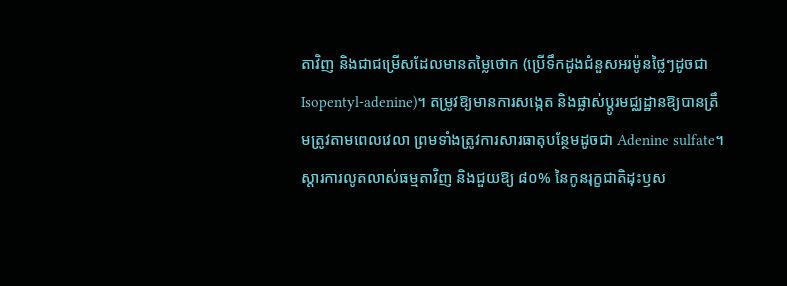តាវិញ និងជាជម្រើសដែលមានតម្លៃថោក (ប្រើទឹកដូងជំនួសអរម៉ូនថ្លៃៗដូចជា Isopentyl-adenine)។ តម្រូវឱ្យមានការសង្កេត និងផ្លាស់ប្តូរមជ្ឈដ្ឋានឱ្យបានត្រឹមត្រូវតាមពេលវេលា ព្រមទាំងត្រូវការសារធាតុបន្ថែមដូចជា Adenine sulfate។ ស្តារការលូតលាស់ធម្មតាវិញ និងជួយឱ្យ ៨០% នៃកូនរុក្ខជាតិដុះឫស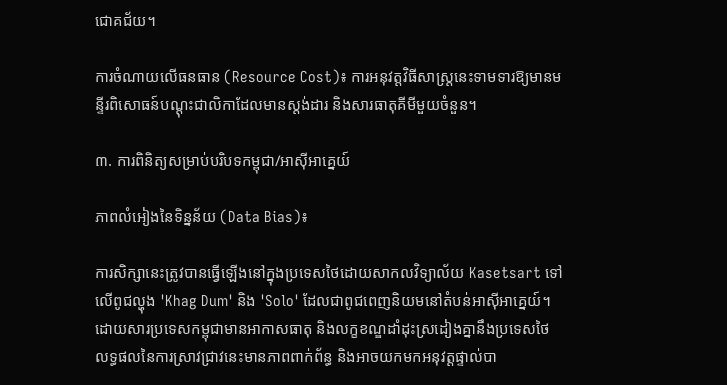ជោគជ័យ។

ការចំណាយលើធនធាន (Resource Cost)៖ ការអនុវត្តវិធីសាស្រ្តនេះទាមទារឱ្យមានមន្ទីរពិសោធន៍បណ្តុះជាលិកាដែលមានស្តង់ដារ និងសារធាតុគីមីមួយចំនួន។

៣. ការពិនិត្យសម្រាប់បរិបទកម្ពុជា/អាស៊ីអាគ្នេយ៍

ភាពលំអៀងនៃទិន្នន័យ (Data Bias)៖

ការសិក្សានេះត្រូវបានធ្វើឡើងនៅក្នុងប្រទេសថៃដោយសាកលវិទ្យាល័យ Kasetsart ទៅលើពូជល្ហុង 'Khag Dum' និង 'Solo' ដែលជាពូជពេញនិយមនៅតំបន់អាស៊ីអាគ្នេយ៍។ ដោយសារប្រទេសកម្ពុជាមានអាកាសធាតុ និងលក្ខខណ្ឌដាំដុះស្រដៀងគ្នានឹងប្រទេសថៃ លទ្ធផលនៃការស្រាវជ្រាវនេះមានភាពពាក់ព័ន្ធ និងអាចយកមកអនុវត្តផ្ទាល់បា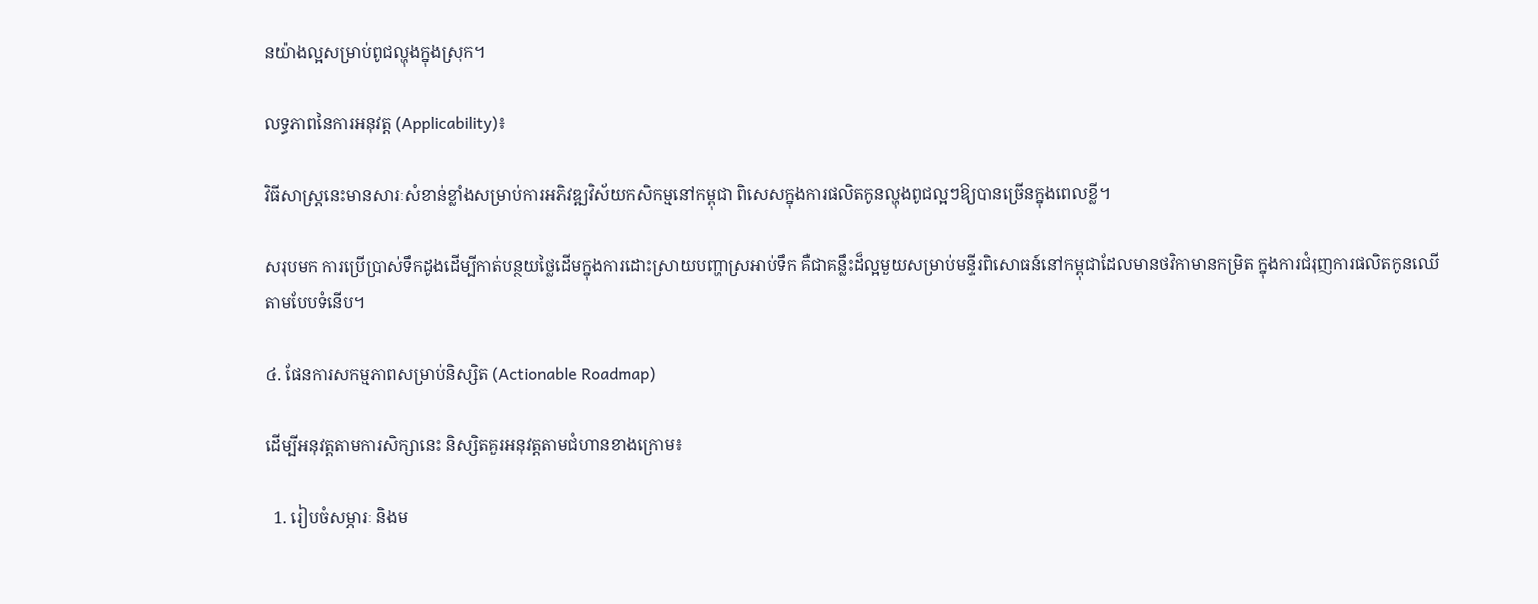នយ៉ាងល្អសម្រាប់ពូជល្ហុងក្នុងស្រុក។

លទ្ធភាពនៃការអនុវត្ត (Applicability)៖

វិធីសាស្រ្តនេះមានសារៈសំខាន់ខ្លាំងសម្រាប់ការអភិវឌ្ឍវិស័យកសិកម្មនៅកម្ពុជា ពិសេសក្នុងការផលិតកូនល្ហុងពូជល្អៗឱ្យបានច្រើនក្នុងពេលខ្លី។

សរុបមក ការប្រើប្រាស់ទឹកដូងដើម្បីកាត់បន្ថយថ្លៃដើមក្នុងការដោះស្រាយបញ្ហាស្រអាប់ទឹក គឺជាគន្លឹះដ៏ល្អមួយសម្រាប់មន្ទីរពិសោធន៍នៅកម្ពុជាដែលមានថវិកាមានកម្រិត ក្នុងការជំរុញការផលិតកូនឈើតាមបែបទំនើប។

៤. ផែនការសកម្មភាពសម្រាប់និស្សិត (Actionable Roadmap)

ដើម្បីអនុវត្តតាមការសិក្សានេះ និស្សិតគួរអនុវត្តតាមជំហានខាងក្រោម៖

  1. រៀបចំសម្ភារៈ និងម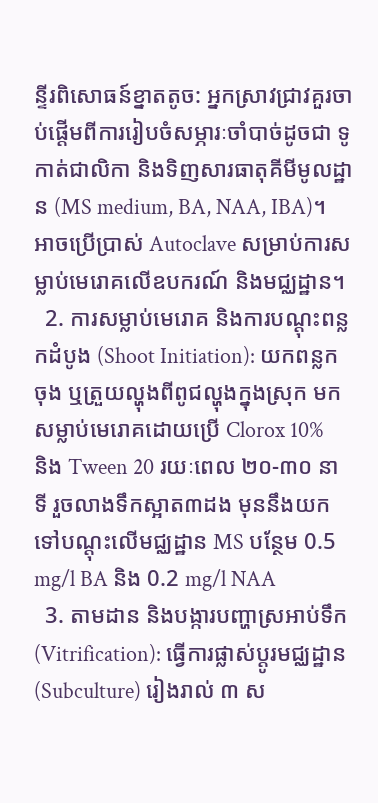ន្ទីរពិសោធន៍ខ្នាតតូច: អ្នកស្រាវជ្រាវគួរចាប់ផ្តើមពីការរៀបចំសម្ភារៈចាំបាច់ដូចជា ទូកាត់ជាលិកា និងទិញសារធាតុគីមីមូលដ្ឋាន (MS medium, BA, NAA, IBA)។ អាចប្រើប្រាស់ Autoclave សម្រាប់ការសម្លាប់មេរោគលើឧបករណ៍ និងមជ្ឈដ្ឋាន។
  2. ការសម្លាប់មេរោគ និងការបណ្តុះពន្លកដំបូង (Shoot Initiation): យកពន្លកចុង ឬត្រួយល្ហុងពីពូជល្ហុងក្នុងស្រុក មកសម្លាប់មេរោគដោយប្រើ Clorox 10% និង Tween 20 រយៈពេល ២០-៣០ នាទី រួចលាងទឹកស្អាត៣ដង មុននឹងយកទៅបណ្តុះលើមជ្ឈដ្ឋាន MS បន្ថែម 0.5 mg/l BA និង 0.2 mg/l NAA
  3. តាមដាន និងបង្ការបញ្ហាស្រអាប់ទឹក (Vitrification): ធ្វើការផ្លាស់ប្តូរមជ្ឈដ្ឋាន (Subculture) រៀងរាល់ ៣ ស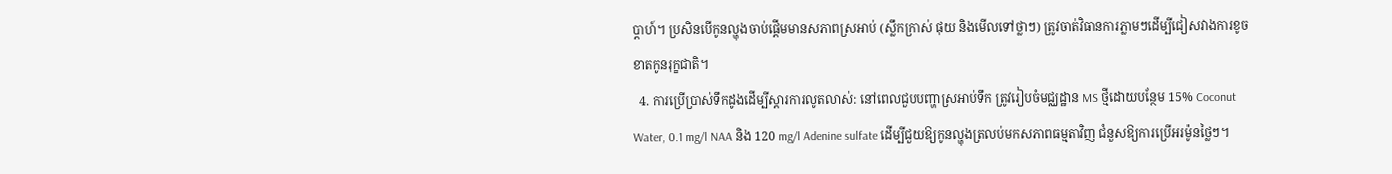ប្តាហ៍។ ប្រសិនបើកូនល្ហុងចាប់ផ្តើមមានសភាពស្រអាប់ (ស្លឹកក្រាស់ ផុយ និងមើលទៅថ្លាៗ) ត្រូវចាត់វិធានការភ្លាមៗដើម្បីជៀសវាងការខូចខាតកូនរុក្ខជាតិ។
  4. ការប្រើប្រាស់ទឹកដូងដើម្បីស្តារការលូតលាស់: នៅពេលជួបបញ្ហាស្រអាប់ទឹក ត្រូវរៀបចំមជ្ឈដ្ឋាន MS ថ្មីដោយបន្ថែម 15% Coconut Water, 0.1 mg/l NAA និង 120 mg/l Adenine sulfate ដើម្បីជួយឱ្យកូនល្ហុងត្រលប់មកសភាពធម្មតាវិញ ជំនួសឱ្យការប្រើអរម៉ូនថ្លៃៗ។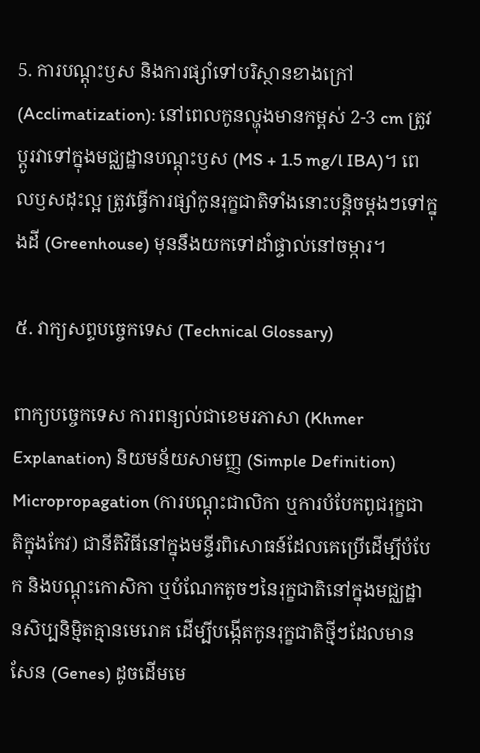5. ការបណ្តុះឫស និងការផ្សាំទៅបរិស្ថានខាងក្រៅ (Acclimatization): នៅពេលកូនល្ហុងមានកម្ពស់ 2-3 cm ត្រូវប្តូរវាទៅក្នុងមជ្ឈដ្ឋានបណ្តុះឫស (MS + 1.5 mg/l IBA)។ ពេលឫសដុះល្អ ត្រូវធ្វើការផ្សាំកូនរុក្ខជាតិទាំងនោះបន្តិចម្តងៗទៅក្នុងដី (Greenhouse) មុននឹងយកទៅដាំផ្ទាល់នៅចម្ការ។

៥. វាក្យសព្ទបច្ចេកទេស (Technical Glossary)

ពាក្យបច្ចេកទេស ការពន្យល់ជាខេមរភាសា (Khmer Explanation) និយមន័យសាមញ្ញ (Simple Definition)
Micropropagation (ការបណ្តុះជាលិកា ឬការបំបែកពូជរុក្ខជាតិក្នុងកែវ) ជានីតិវិធីនៅក្នុងមន្ទីរពិសោធន៍ដែលគេប្រើដើម្បីបំបែក និងបណ្តុះកោសិកា ឬបំណែកតូចៗនៃរុក្ខជាតិនៅក្នុងមជ្ឈដ្ឋានសិប្បនិម្មិតគ្មានមេរោគ ដើម្បីបង្កើតកូនរុក្ខជាតិថ្មីៗដែលមានសែន (Genes) ដូចដើមមេ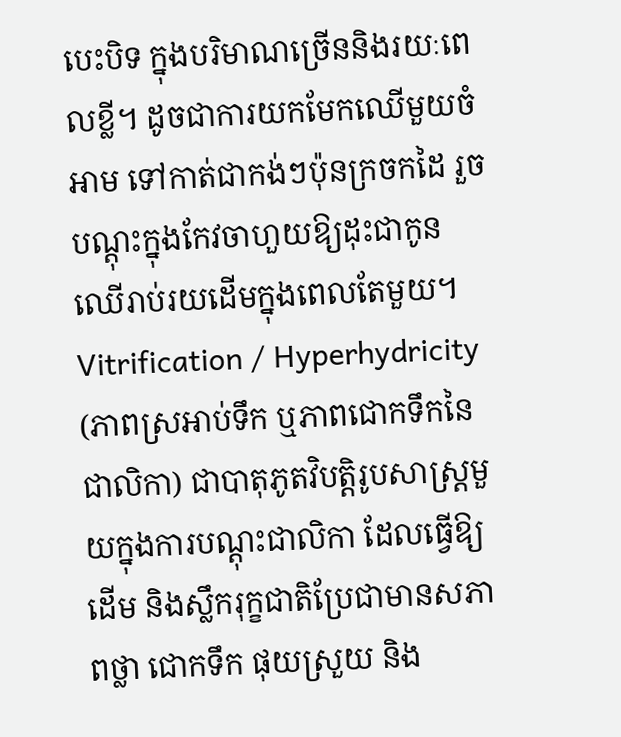បេះបិទ ក្នុងបរិមាណច្រើននិងរយៈពេលខ្លី។ ដូចជាការយកមែកឈើមួយចំអាម ទៅកាត់ជាកង់ៗប៉ុនក្រចកដៃ រួចបណ្តុះក្នុងកែវចាហួយឱ្យដុះជាកូនឈើរាប់រយដើមក្នុងពេលតែមួយ។
Vitrification / Hyperhydricity (ភាពស្រអាប់ទឹក ឬភាពជោកទឹកនៃជាលិកា) ជាបាតុភូតវិបត្តិរូបសាស្រ្តមួយក្នុងការបណ្តុះជាលិកា ដែលធ្វើឱ្យដើម និងស្លឹករុក្ខជាតិប្រែជាមានសភាពថ្លា ជោកទឹក ផុយស្រួយ និង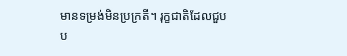មានទម្រង់មិនប្រក្រតី។ រុក្ខជាតិដែលជួបប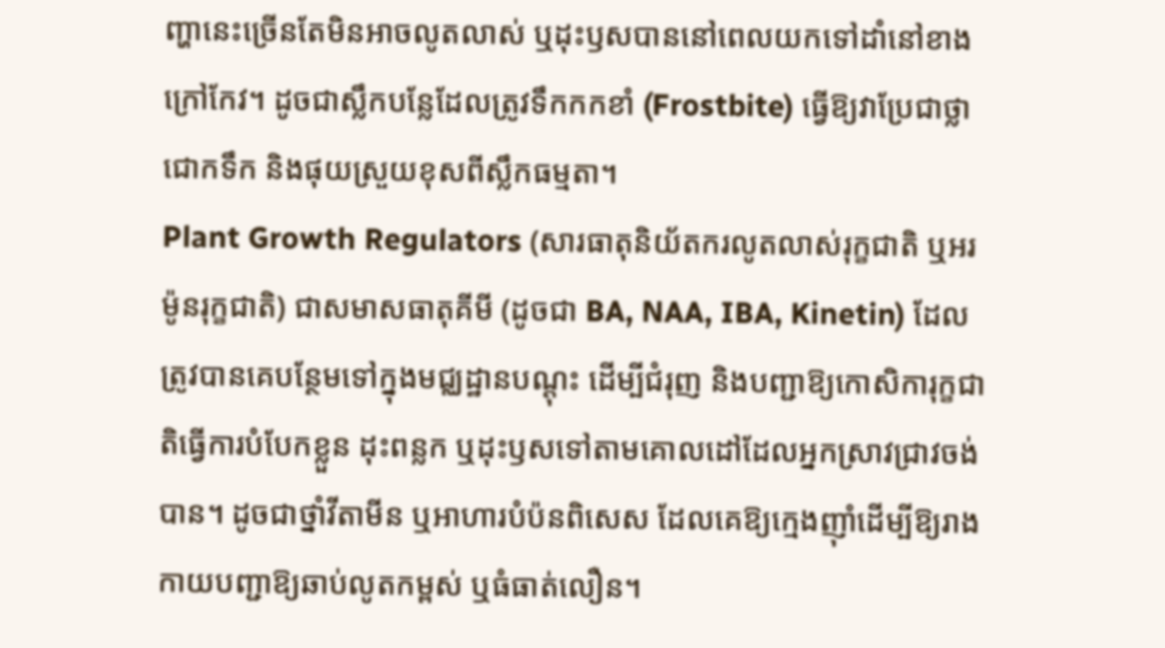ញ្ហានេះច្រើនតែមិនអាចលូតលាស់ ឬដុះឫសបាននៅពេលយកទៅដាំនៅខាងក្រៅកែវ។ ដូចជាស្លឹកបន្លែដែលត្រូវទឹកកកខាំ (Frostbite) ធ្វើឱ្យវាប្រែជាថ្លា ជោកទឹក និងផុយស្រួយខុសពីស្លឹកធម្មតា។
Plant Growth Regulators (សារធាតុនិយ័តករលូតលាស់រុក្ខជាតិ ឬអរម៉ូនរុក្ខជាតិ) ជាសមាសធាតុគីមី (ដូចជា BA, NAA, IBA, Kinetin) ដែលត្រូវបានគេបន្ថែមទៅក្នុងមជ្ឈដ្ឋានបណ្តុះ ដើម្បីជំរុញ និងបញ្ជាឱ្យកោសិការុក្ខជាតិធ្វើការបំបែកខ្លួន ដុះពន្លក ឬដុះឫសទៅតាមគោលដៅដែលអ្នកស្រាវជ្រាវចង់បាន។ ដូចជាថ្នាំវីតាមីន ឬអាហារបំប៉នពិសេស ដែលគេឱ្យក្មេងញ៉ាំដើម្បីឱ្យរាងកាយបញ្ជាឱ្យឆាប់លូតកម្ពស់ ឬធំធាត់លឿន។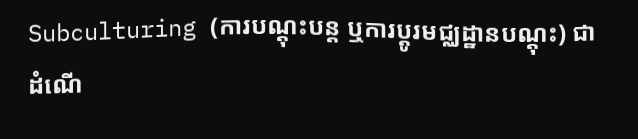Subculturing (ការបណ្តុះបន្ត ឬការប្តូរមជ្ឈដ្ឋានបណ្តុះ) ជាដំណើ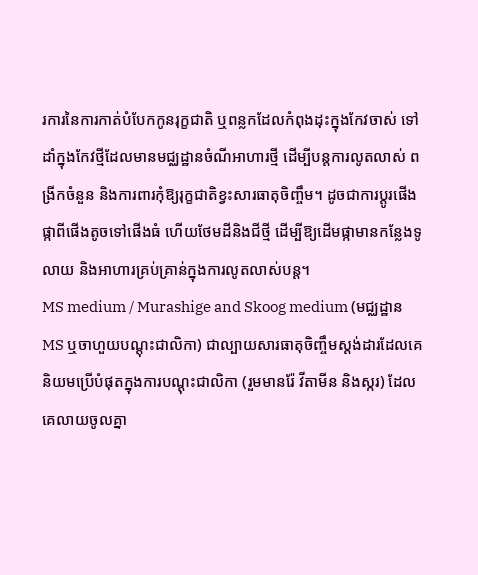រការនៃការកាត់បំបែកកូនរុក្ខជាតិ ឬពន្លកដែលកំពុងដុះក្នុងកែវចាស់ ទៅដាំក្នុងកែវថ្មីដែលមានមជ្ឈដ្ឋានចំណីអាហារថ្មី ដើម្បីបន្តការលូតលាស់ ពង្រីកចំនួន និងការពារកុំឱ្យរុក្ខជាតិខ្វះសារធាតុចិញ្ចឹម។ ដូចជាការប្តូរផើងផ្កាពីផើងតូចទៅផើងធំ ហើយថែមដីនិងជីថ្មី ដើម្បីឱ្យដើមផ្កាមានកន្លែងទូលាយ និងអាហារគ្រប់គ្រាន់ក្នុងការលូតលាស់បន្ត។
MS medium / Murashige and Skoog medium (មជ្ឈដ្ឋាន MS ឬចាហួយបណ្តុះជាលិកា) ជាល្បាយសារធាតុចិញ្ចឹមស្តង់ដារដែលគេនិយមប្រើបំផុតក្នុងការបណ្តុះជាលិកា (រួមមានរ៉ែ វីតាមីន និងស្ករ) ដែលគេលាយចូលគ្នា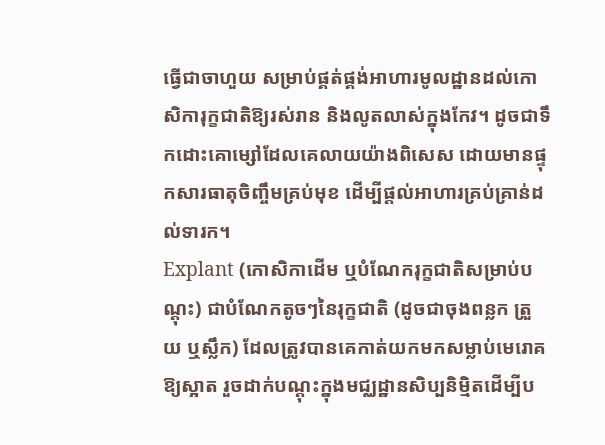ធ្វើជាចាហួយ សម្រាប់ផ្គត់ផ្គង់អាហារមូលដ្ឋានដល់កោសិការុក្ខជាតិឱ្យរស់រាន និងលូតលាស់ក្នុងកែវ។ ដូចជាទឹកដោះគោម្សៅដែលគេលាយយ៉ាងពិសេស ដោយមានផ្ទុកសារធាតុចិញ្ចឹមគ្រប់មុខ ដើម្បីផ្តល់អាហារគ្រប់គ្រាន់ដល់ទារក។
Explant (កោសិកាដើម ឬបំណែករុក្ខជាតិសម្រាប់បណ្តុះ) ជាបំណែកតូចៗនៃរុក្ខជាតិ (ដូចជាចុងពន្លក ត្រួយ ឬស្លឹក) ដែលត្រូវបានគេកាត់យកមកសម្លាប់មេរោគឱ្យស្អាត រួចដាក់បណ្តុះក្នុងមជ្ឈដ្ឋានសិប្បនិម្មិតដើម្បីប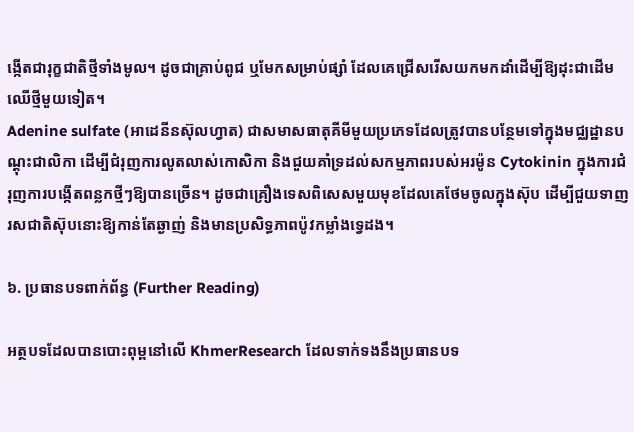ង្កើតជារុក្ខជាតិថ្មីទាំងមូល។ ដូចជាគ្រាប់ពូជ ឬមែកសម្រាប់ផ្សាំ ដែលគេជ្រើសរើសយកមកដាំដើម្បីឱ្យដុះជាដើមឈើថ្មីមួយទៀត។
Adenine sulfate (អាដេនីនស៊ុលហ្វាត) ជាសមាសធាតុគីមីមួយប្រភេទដែលត្រូវបានបន្ថែមទៅក្នុងមជ្ឈដ្ឋានបណ្តុះជាលិកា ដើម្បីជំរុញការលូតលាស់កោសិកា និងជួយគាំទ្រដល់សកម្មភាពរបស់អរម៉ូន Cytokinin ក្នុងការជំរុញការបង្កើតពន្លកថ្មីៗឱ្យបានច្រើន។ ដូចជាគ្រឿងទេសពិសេសមួយមុខដែលគេថែមចូលក្នុងស៊ុប ដើម្បីជួយទាញរសជាតិស៊ុបនោះឱ្យកាន់តែឆ្ងាញ់ និងមានប្រសិទ្ធភាពប៉ូវកម្លាំងទ្វេដង។

៦. ប្រធានបទពាក់ព័ន្ធ (Further Reading)

អត្ថបទដែលបានបោះពុម្ពនៅលើ KhmerResearch ដែលទាក់ទងនឹងប្រធានបទ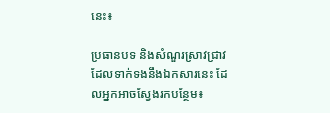នេះ៖

ប្រធានបទ និងសំណួរស្រាវជ្រាវដែលទាក់ទងនឹងឯកសារនេះ ដែលអ្នកអាចស្វែងរកបន្ថែម៖